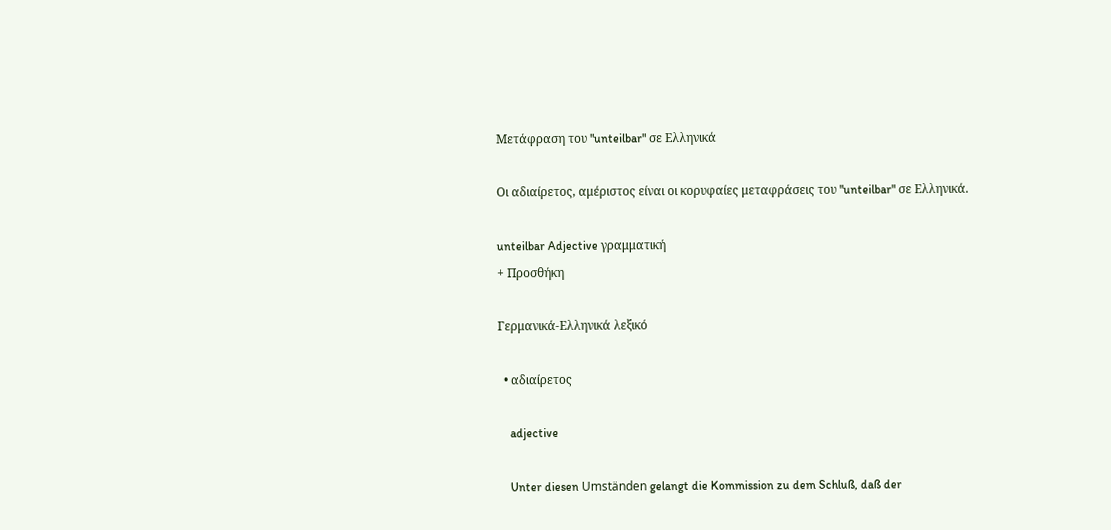Μετάφραση του "unteilbar" σε Ελληνικά

Οι αδιαίρετος, αμέριστος είναι οι κορυφαίες μεταφράσεις του "unteilbar" σε Ελληνικά.

unteilbar Adjective γραμματική
+ Προσθήκη

Γερμανικά-Ελληνικά λεξικό

  • αδιαίρετος

    adjective

    Unter diesen Umständen gelangt die Kommission zu dem Schluß, daß der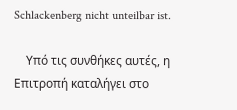Schlackenberg nicht unteilbar ist.

    Υπό τις συνθήκες αυτές, η Επιτροπή καταλήγει στο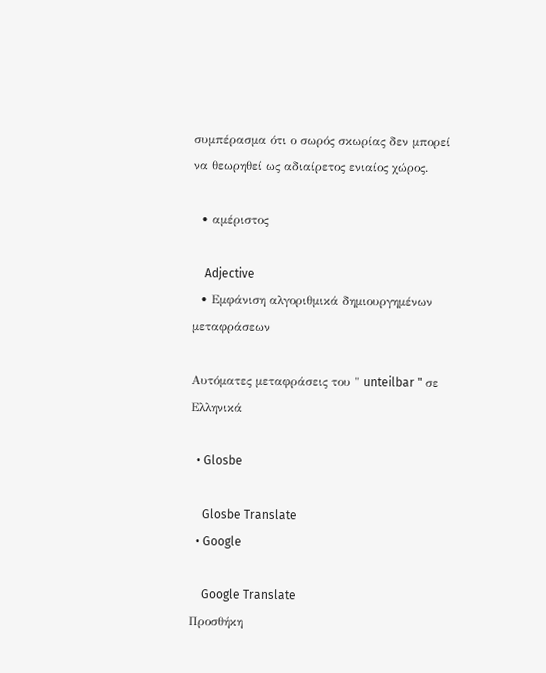συμπέρασμα ότι ο σωρός σκωρίας δεν μπορεί να θεωρηθεί ως αδιαίρετος ενιαίος χώρος.

  • αμέριστος

    Adjective
  • Εμφάνιση αλγοριθμικά δημιουργημένων μεταφράσεων

Αυτόματες μεταφράσεις του " unteilbar " σε Ελληνικά

  • Glosbe

    Glosbe Translate
  • Google

    Google Translate
Προσθήκη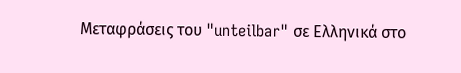Μεταφράσεις του "unteilbar" σε Ελληνικά στο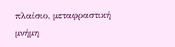πλαίσιο, μεταφραστική μνήμη